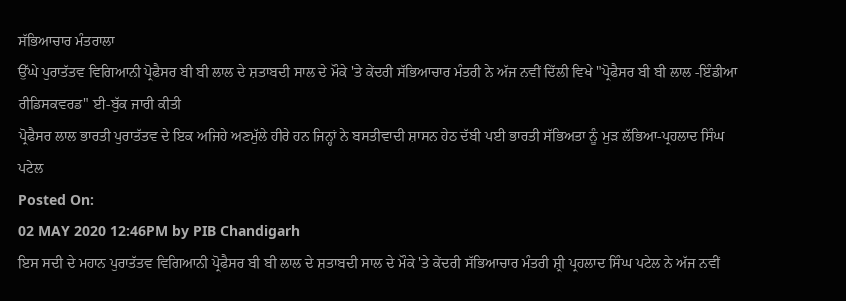ਸੱਭਿਆਚਾਰ ਮੰਤਰਾਲਾ
ਉੱਘੇ ਪੁਰਾਤੱਤਵ ਵਿਗਿਆਨੀ ਪ੍ਰੋਫੈਸਰ ਬੀ ਬੀ ਲਾਲ ਦੇ ਸ਼ਤਾਬਦੀ ਸਾਲ ਦੇ ਮੌਕੇ 'ਤੇ ਕੇਂਦਰੀ ਸੱਭਿਆਚਾਰ ਮੰਤਰੀ ਨੇ ਅੱਜ ਨਵੀਂ ਦਿੱਲੀ ਵਿਖੇ "ਪ੍ਰੋਫੈਸਰ ਬੀ ਬੀ ਲਾਲ -ਇੰਡੀਆ ਰੀਡਿਸਕਵਰਡ" ਈ-ਬੁੱਕ ਜਾਰੀ ਕੀਤੀ
ਪ੍ਰੋਫੈਸਰ ਲਾਲ ਭਾਰਤੀ ਪੁਰਾਤੱਤਵ ਦੇ ਇਕ ਅਜਿਹੇ ਅਣਮੁੱਲੇ ਹੀਰੇ ਹਨ ਜਿਨ੍ਹਾਂ ਨੇ ਬਸਤੀਵਾਦੀ ਸ਼ਾਸਨ ਹੇਠ ਦੱਬੀ ਪਈ ਭਾਰਤੀ ਸੱਭਿਅਤਾ ਨੂੰ ਮੁੜ ਲੱਭਿਆ-ਪ੍ਰਹਲਾਦ ਸਿੰਘ ਪਟੇਲ
Posted On:
02 MAY 2020 12:46PM by PIB Chandigarh
ਇਸ ਸਦੀ ਦੇ ਮਹਾਨ ਪੁਰਾਤੱਤਵ ਵਿਗਿਆਨੀ ਪ੍ਰੋਫੈਸਰ ਬੀ ਬੀ ਲਾਲ ਦੇ ਸ਼ਤਾਬਦੀ ਸਾਲ ਦੇ ਮੌਕੇ 'ਤੇ ਕੇਂਦਰੀ ਸੱਭਿਆਚਾਰ ਮੰਤਰੀ ਸ਼੍ਰੀ ਪ੍ਰਹਲਾਦ ਸਿੰਘ ਪਟੇਲ ਨੇ ਅੱਜ ਨਵੀਂ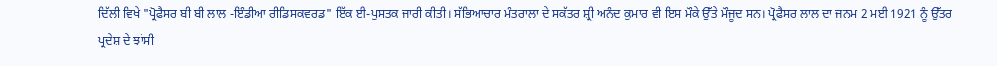ਦਿੱਲੀ ਵਿਖੇ "ਪ੍ਰੋਫੈਸਰ ਬੀ ਬੀ ਲਾਲ -ਇੰਡੀਆ ਰੀਡਿਸਕਵਰਡ" ਇੱਕ ਈ-ਪੁਸਤਕ ਜਾਰੀ ਕੀਤੀ। ਸੱਭਿਆਚਾਰ ਮੰਤਰਾਲਾ ਦੇ ਸਕੱਤਰ ਸ਼੍ਰੀ ਅਨੰਦ ਕੁਮਾਰ ਵੀ ਇਸ ਮੌਕੇ ਉੱਤੇ ਮੌਜੂਦ ਸਨ। ਪ੍ਰੋਫੈਸਰ ਲਾਲ ਦਾ ਜਨਮ 2 ਮਈ 1921 ਨੂੰ ਉੱਤਰ ਪ੍ਰਦੇਸ਼ ਦੇ ਝਾਂਸੀ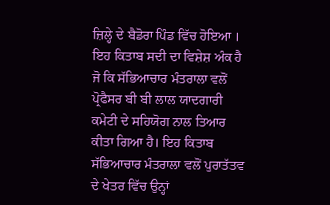ਜ਼ਿਲ੍ਹੇ ਦੇ ਬੈਡੋਰਾ ਪਿੰਡ ਵਿੱਚ ਹੋਇਆ । ਇਹ ਕਿਤਾਬ ਸਦੀ ਦਾ ਵਿਸ਼ੇਸ਼ ਅੰਕ ਹੈ ਜੋ ਕਿ ਸੱਭਿਆਚਾਰ ਮੰਤਰਾਲਾ ਵਲੋਂ ਪ੍ਰੋਫੈਸਰ ਬੀ ਬੀ ਲਾਲ ਯਾਦਗਾਰੀ ਕਮੇਟੀ ਦੇ ਸਹਿਯੋਗ ਨਾਲ ਤਿਆਰ ਕੀਤਾ ਗਿਆ ਹੈ। ਇਹ ਕਿਤਾਬ ਸੱਭਿਆਚਾਰ ਮੰਤਰਾਲਾ ਵਲੋਂ ਪੁਰਾਤੱਤਵ ਦੇ ਖੇਤਰ ਵਿੱਚ ਉਨ੍ਹਾਂ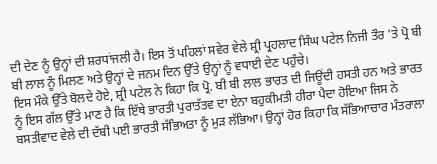ਦੀ ਦੇਣ ਨੂੰ ਉਨ੍ਹਾਂ ਦੀ ਸ਼ਰਧਾਂਜਲੀ ਹੈ। ਇਸ ਤੋਂ ਪਹਿਲਾਂ ਸਵੇਰ ਵੇਲੇ ਸ਼੍ਰੀ ਪ੍ਰਹਲਾਦ ਸਿੰਘ ਪਟੇਲ ਨਿਜੀ ਤੌਰ 'ਤੇ ਪ੍ਰੋ ਬੀ ਬੀ ਲਾਲ ਨੂੰ ਮਿਲਣ ਅਤੇ ਉਨ੍ਹਾਂ ਦੇ ਜਨਮ ਦਿਨ ਉੱਤੇ ਉਨ੍ਹਾਂ ਨੂੰ ਵਧਾਈ ਦੇਣ ਪਹੁੰਚੇ।
ਇਸ ਮੌਕੇ ਉੱਤੇ ਬੋਲਦੇ ਹੋਏ, ਸ਼੍ਰੀ ਪਟੇਲ ਨੇ ਕਿਹਾ ਕਿ ਪ੍ਰੋ. ਬੀ ਬੀ ਲਾਲ ਭਾਰਤ ਦੀ ਜਿਊਂਦੀ ਹਸਤੀ ਹਨ ਅਤੇ ਭਾਰਤ ਨੂੰ ਇਸ ਗੱਲ ਉੱਤੇ ਮਾਣ ਹੈ ਕਿ ਇੱਥੇ ਭਾਰਤੀ ਪੁਰਾਤੱਤਵ ਦਾ ਏਨਾ ਬਹੁਕੀਮਤੀ ਹੀਰਾ ਪੈਦਾ ਹੋਇਆ ਜਿਸ ਨੇ ਬਸਤੀਵਾਦ ਵੇਲੇ ਦੀ ਦੱਬੀ ਪਈ ਭਾਰਤੀ ਸੱਭਿਅਤਾ ਨੂੰ ਮੁੜ ਲੱਭਿਆ। ਉਨ੍ਹਾਂ ਹੋਰ ਕਿਹਾ ਕਿ ਸੱਭਿਆਚਾਰ ਮੰਤਰਾਲਾ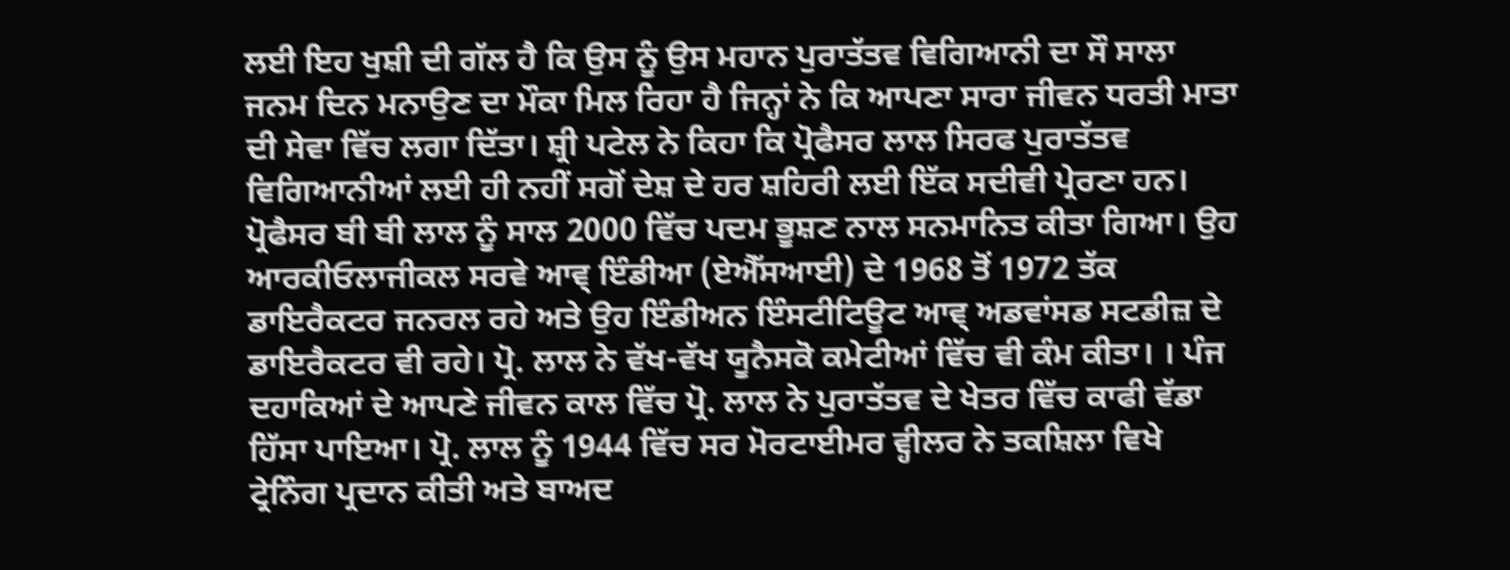ਲਈ ਇਹ ਖੁਸ਼ੀ ਦੀ ਗੱਲ ਹੈ ਕਿ ਉਸ ਨੂੰ ਉਸ ਮਹਾਨ ਪੁਰਾਤੱਤਵ ਵਿਗਿਆਨੀ ਦਾ ਸੌ ਸਾਲਾ ਜਨਮ ਦਿਨ ਮਨਾਉਣ ਦਾ ਮੌਕਾ ਮਿਲ ਰਿਹਾ ਹੈ ਜਿਨ੍ਹਾਂ ਨੇ ਕਿ ਆਪਣਾ ਸਾਰਾ ਜੀਵਨ ਧਰਤੀ ਮਾਤਾ ਦੀ ਸੇਵਾ ਵਿੱਚ ਲਗਾ ਦਿੱਤਾ। ਸ਼੍ਰੀ ਪਟੇਲ ਨੇ ਕਿਹਾ ਕਿ ਪ੍ਰੋਫੈਸਰ ਲਾਲ ਸਿਰਫ ਪੁਰਾਤੱਤਵ ਵਿਗਿਆਨੀਆਂ ਲਈ ਹੀ ਨਹੀਂ ਸਗੋਂ ਦੇਸ਼ ਦੇ ਹਰ ਸ਼ਹਿਰੀ ਲਈ ਇੱਕ ਸਦੀਵੀ ਪ੍ਰੇਰਣਾ ਹਨ।
ਪ੍ਰੋਫੈਸਰ ਬੀ ਬੀ ਲਾਲ ਨੂੰ ਸਾਲ 2000 ਵਿੱਚ ਪਦਮ ਭੂਸ਼ਣ ਨਾਲ ਸਨਮਾਨਿਤ ਕੀਤਾ ਗਿਆ। ਉਹ ਆਰਕੀਓਲਾਜੀਕਲ ਸਰਵੇ ਆਵ੍ ਇੰਡੀਆ (ਏਐੱਸਆਈ) ਦੇ 1968 ਤੋਂ 1972 ਤੱਕ ਡਾਇਰੈਕਟਰ ਜਨਰਲ ਰਹੇ ਅਤੇ ਉਹ ਇੰਡੀਅਨ ਇੰਸਟੀਟਿਊਟ ਆਵ੍ ਅਡਵਾਂਸਡ ਸਟਡੀਜ਼ ਦੇ ਡਾਇਰੈਕਟਰ ਵੀ ਰਹੇ। ਪ੍ਰੋ. ਲਾਲ ਨੇ ਵੱਖ-ਵੱਖ ਯੂਨੈਸਕੋ ਕਮੇਟੀਆਂ ਵਿੱਚ ਵੀ ਕੰਮ ਕੀਤਾ। । ਪੰਜ ਦਹਾਕਿਆਂ ਦੇ ਆਪਣੇ ਜੀਵਨ ਕਾਲ ਵਿੱਚ ਪ੍ਰੋ. ਲਾਲ ਨੇ ਪੁਰਾਤੱਤਵ ਦੇ ਖੇਤਰ ਵਿੱਚ ਕਾਫੀ ਵੱਡਾ ਹਿੱਸਾ ਪਾਇਆ। ਪ੍ਰੋ. ਲਾਲ ਨੂੰ 1944 ਵਿੱਚ ਸਰ ਮੋਰਟਾਈਮਰ ਵ੍ਹੀਲਰ ਨੇ ਤਕਸ਼ਿਲਾ ਵਿਖੇ ਟ੍ਰੇਨਿੰਗ ਪ੍ਰਦਾਨ ਕੀਤੀ ਅਤੇ ਬਾਅਦ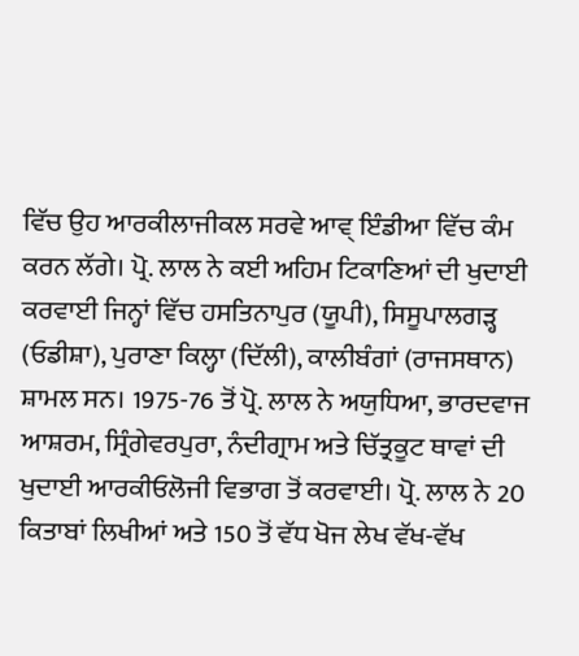ਵਿੱਚ ਉਹ ਆਰਕੀਲਾਜੀਕਲ ਸਰਵੇ ਆਵ੍ ਇੰਡੀਆ ਵਿੱਚ ਕੰਮ ਕਰਨ ਲੱਗੇ। ਪ੍ਰੋ. ਲਾਲ ਨੇ ਕਈ ਅਹਿਮ ਟਿਕਾਣਿਆਂ ਦੀ ਖੁਦਾਈ ਕਰਵਾਈ ਜਿਨ੍ਹਾਂ ਵਿੱਚ ਹਸਤਿਨਾਪੁਰ (ਯੂਪੀ), ਸਿਸੂਪਾਲਗੜ੍ਹ (ਓਡੀਸ਼ਾ), ਪੁਰਾਣਾ ਕਿਲ੍ਹਾ (ਦਿੱਲੀ), ਕਾਲੀਬੰਗਾਂ (ਰਾਜਸਥਾਨ) ਸ਼ਾਮਲ ਸਨ। 1975-76 ਤੋਂ ਪ੍ਰੋ. ਲਾਲ ਨੇ ਅਯੁਧਿਆ, ਭਾਰਦਵਾਜ ਆਸ਼ਰਮ, ਸ੍ਰਿੰਗੇਵਰਪੁਰਾ, ਨੰਦੀਗ੍ਰਾਮ ਅਤੇ ਚਿੱਤ੍ਰਕੂਟ ਥਾਵਾਂ ਦੀ ਖੁਦਾਈ ਆਰਕੀਓਲੋਜੀ ਵਿਭਾਗ ਤੋਂ ਕਰਵਾਈ। ਪ੍ਰੋ. ਲਾਲ ਨੇ 20 ਕਿਤਾਬਾਂ ਲਿਖੀਆਂ ਅਤੇ 150 ਤੋਂ ਵੱਧ ਖੋਜ ਲੇਖ ਵੱਖ-ਵੱਖ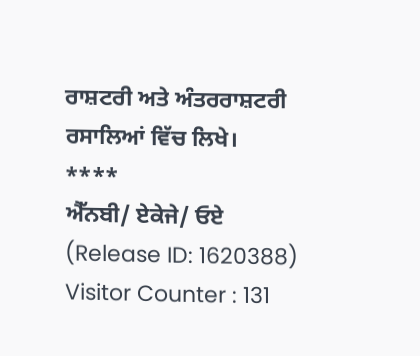ਰਾਸ਼ਟਰੀ ਅਤੇ ਅੰਤਰਰਾਸ਼ਟਰੀ ਰਸਾਲਿਆਂ ਵਿੱਚ ਲਿਖੇ।
****
ਐੱਨਬੀ/ ਏਕੇਜੇ/ ਓਏ
(Release ID: 1620388)
Visitor Counter : 131